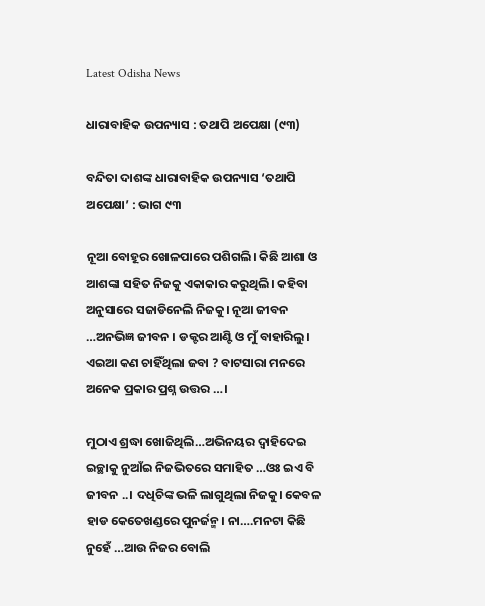Latest Odisha News

ଧାରାବାହିକ ଉପନ୍ୟାସ : ତଥାପି ଅପେକ୍ଷା (୯୩)

ବନ୍ଦିତା ଦାଶଙ୍କ ଧାରାବାହିକ ଉପନ୍ୟାସ ‘ତଥାପି ଅପେକ୍ଷା’ : ଭାଗ ୯୩

ନୂଆ ବୋହୂର ଖୋଳପାରେ ପଶିଗଲି। କିଛି ଆଶା ଓ ଆଶଙ୍କା ସହିତ ନିଜକୁ ଏକାକାର କରୁଥିଲି। କହିବା ଅନୁସାରେ ସଜାଡିନେଲି ନିଜକୁ। ନୂଆ ଜୀବନ …ଅନଭିଜ୍ଞ ଜୀବନ । ଡକ୍ଟର ଆଣ୍ଟି ଓ ମୁଁ ବାହାରିଲୁ। ଏଇଆ କଣ ଚାହିଁଥିଲା ଜବା ? ବାଟସାରା ମନରେ ଅନେକ ପ୍ରକାର ପ୍ରଶ୍ନ ଉତ୍ତର …।

ମୁଠାଏ ଶ୍ରଦ୍ଧା ଖୋଜିଥିଲି…ଅଭିନୟର ଦ୍ବାହିଦେଇ ଇଚ୍ଛାକୁ ନୁଆଁଇ ନିଜଭିତରେ ସମାହିତ …ଓଃ ଇଏ ବି ଜୀବନ ..। ଦଧିଚିଙ୍କ ଭଳି ଲାଗୁଥିଲା ନିଜକୁ। କେବଳ ହାଡ କେତେଖଣ୍ଡରେ ପୁନର୍ଜନ୍ମ। ନା….ମନଟା କିଛି ନୁହେଁ …ଆଉ ନିଜର ବୋଲି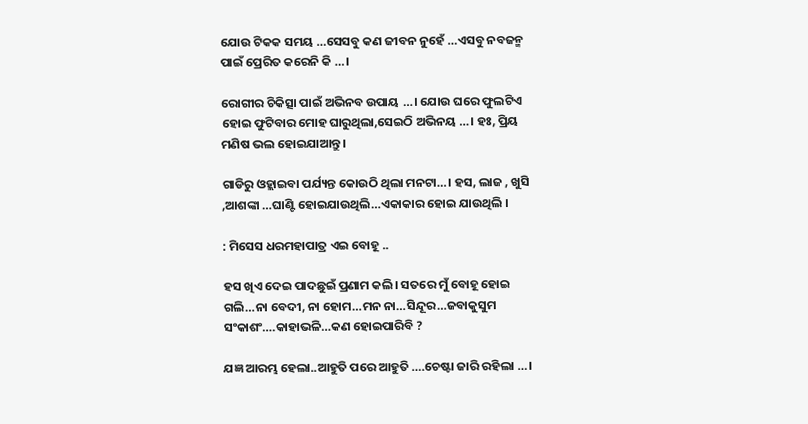ଯୋଉ ଟିକକ ସମୟ …ସେସବୁ କଣ ଜୀବନ ନୁହେଁ …ଏସବୁ ନବଜନ୍ମ ପାଇଁ ପ୍ରେରିତ କରେନି କି …।

ରୋଗୀର ଚିକିତ୍ସା ପାଇଁ ଅଭିନବ ଉପାୟ …। ଯୋଉ ଘରେ ଫୁଲଟିଏ ହୋଇ ଫୁଟିବାର ମୋହ ଘାରୁଥିଲା,ସେଇଠି ଅଭିନୟ …। ହଃ, ପ୍ରିୟ ମଣିଷ ଭଲ ହୋଇଯାଆନ୍ତୁ।

ଗାଡିରୁ ଓହ୍ଲାଇବା ପର୍ଯ୍ୟନ୍ତ କୋଉଠି ଥିଲା ମନଟା…। ହସ, ଲାଜ , ଖୁସି ,ଆଶଙ୍କା …ଘାଣ୍ଟି ହୋଇଯାଉଥିଲି…ଏକାକାର ହୋଇ ଯାଉଥିଲି ।

: ମିସେସ ଧରମହାପାତ୍ର ଏଇ ବୋହୂ ..

ହସ ଖିଏ ଦେଇ ପାଦଛୁଇଁ ପ୍ରଣାମ କଲି। ସତରେ ମୁଁ ବୋହୂ ହୋଇ ଗଲି…ନା ବେଦୀ, ନା ହୋମ…ମନ ନା…ସିନ୍ଦୂର…ଜବାକୁସୁମ ସଂକାଶଂ….କାହାଭଳି…କଣ ହୋଇପାରିବି ?

ଯଜ୍ଞ ଆରମ୍ଭ ହେଲା..ଆହୁତି ପରେ ଆହୁତି ….ଚେଷ୍ଟା ଜାରି ରହିଲା …।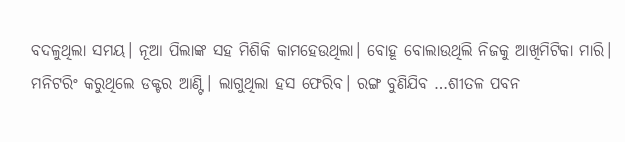ବଦଳୁଥିଲା ସମୟ। ନୂଆ ପିଲାଙ୍କ ସହ ମିଶିକି କାମହେଉଥିଲା। ବୋହୂ ବୋଲାଉଥିଲି ନିଜକୁ ଆଖିମିଟିକା ମାରି। ମନିଟରିଂ କରୁଥିଲେ ଡକ୍ଟର ଆଣ୍ଟି। ଲାଗୁଥିଲା ହସ ଫେରିବ। ରଙ୍ଗ ବୁଣିଯିବ …ଶୀତଳ ପବନ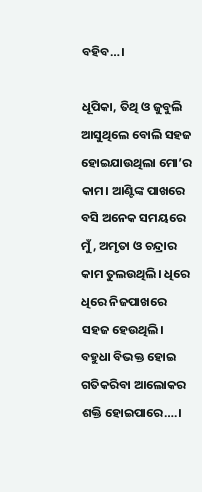ବହିବ…।

ଧୂପିକା, ତିଥି ଓ ଜୁବୁଲି ଆସୁଥିଲେ ବୋଲି ସହଜ ହୋଇଯାଉଥିଲା ମୋ’ର କାମ। ଆଣ୍ଟିଙ୍କ ପାଖରେ ବସି ଅନେକ ସମୟରେ ମୁଁ , ଅମୃତା ଓ ଚନ୍ଦ୍ରାର କାମ ତୁଲଉଥିଲି। ଧିରେ ଧିରେ ନିଜପାଖରେ ସହଜ ହେଉଥିଲି। ବହୁଧା ବିଭକ୍ତ ହୋଇ ଗତିକରିବା ଆଲୋକର ଶକ୍ତି ହୋଇପାରେ….।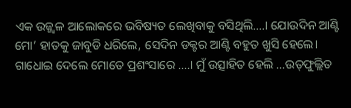ଏକ ଉଜ୍ଜ୍ବଳ ଆଲୋକରେ ଭବିଷ୍ୟତ ଲେଖିବାକୁ ବସିଥିଲି….। ଯୋଉଦିନ ଆଣ୍ଟି ମୋ’ ହାତକୁ ଜାବୁଡି ଧରିଲେ, ସେଦିନ ଡକ୍ଟର ଆଣ୍ଟି ବହୁତ ଖୁସି ହେଲେ। ଗାଧୋଇ ଦେଲେ ମୋତେ ପ୍ରଶଂସାରେ ….। ମୁଁ ଉତ୍ସାହିତ ହେଲି …ଉତ୍‌ଫୁଲ୍ଲିତ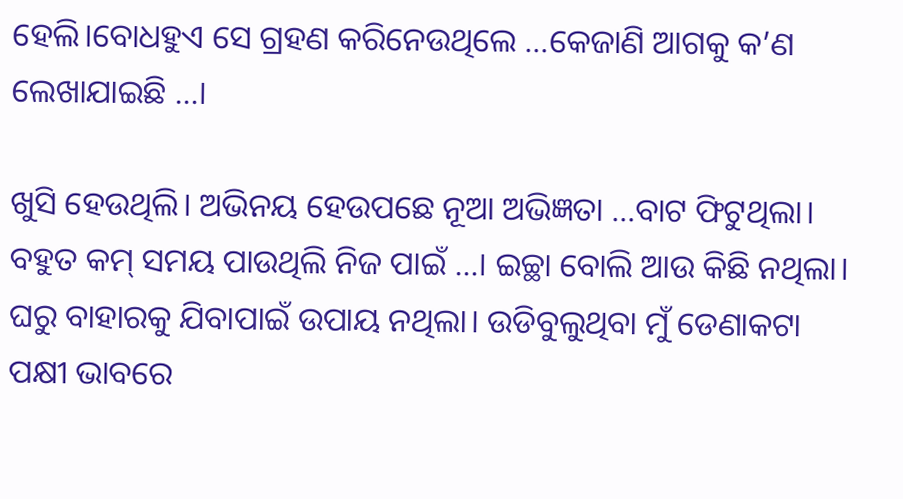ହେଲି।ବୋଧହୁଏ ସେ ଗ୍ରହଣ କରିନେଉଥିଲେ …କେଜାଣି ଆଗକୁ କ’ଣ ଲେଖାଯାଇଛି …।

ଖୁସି ହେଉଥିଲି। ଅଭିନୟ ହେଉପଛେ ନୂଆ ଅଭିଜ୍ଞତା …ବାଟ ଫିଟୁଥିଲା। ବହୁତ କମ୍ ସମୟ ପାଉଥିଲି ନିଜ ପାଇଁ …। ଇଚ୍ଛା ବୋଲି ଆଉ କିଛି ନଥିଲା। ଘରୁ ବାହାରକୁ ଯିବାପାଇଁ ଉପାୟ ନଥିଲା। ଉଡିବୁଲୁଥିବା ମୁଁ ଡେଣାକଟା ପକ୍ଷୀ ଭାବରେ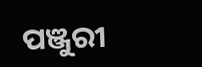ପଞ୍ଜୁରୀ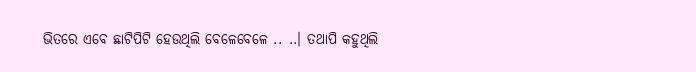ଭିତରେ ଏବେ ଛାଟିପିଟି ହେଉଥିଲି ବେଳେବେଳେ .. ..। ତଥାପି କହୁଥିଲି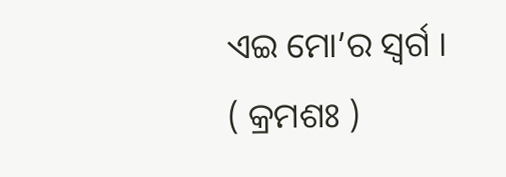ଏଇ ମୋ’ର ସ୍ବର୍ଗ ।   ( କ୍ରମଶଃ )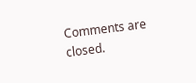Comments are closed.